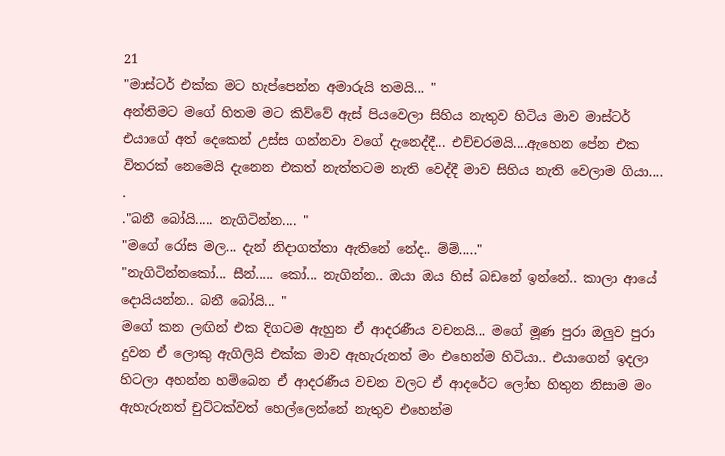21
"මාස්ටර් එක්ක මට හැප්පෙන්න අමාරුයි තමයි... "
අන්තිමට මගේ හිතම මට කිව්වේ ඇස් පියවෙලා සිහිය නැතුව හිටිය මාව මාස්ටර් එයාගේ අත් දෙකෙන් උස්ස ගන්නවා වගේ දැනෙද්දී... එච්චරමයි....ඇහෙන පේන එක විතරක් නෙමෙයි දැනෙන එකත් නැත්තටම නැති වෙද්දී මාව සිහිය නැති වෙලාම ගියා....
.
."බනී බෝයි..... නැගිටින්න.... "
"මගේ රෝස මල... දැන් නිදාගත්තා ඇතිනේ නේද.. ම්ම්....."
"නැගිටින්නකෝ... සීන්..... කෝ... නැගින්න.. ඔයා ඔය හිස් බඩනේ ඉන්නේ.. කාලා ආයේ දොයියන්න.. බනී බෝයි... "
මගේ කන ලඟින් එක දිගටම ඇහුන ඒ ආදරණීය වචනයි... මගේ මූණ පුරා ඔලුව පුරා දුවන ඒ ලොකු ඇගිලියි එක්ක මාව ඇහැරුනත් මං එහෙන්ම හිටියා.. එයාගෙන් ඉදලා හිටලා අහන්න හම්බෙන ඒ ආදරණීය වචන වලට ඒ ආදරේට ලෝභ හිතුන නිසාම මං ඇහැරුනත් චුට්ටක්වත් හෙල්ලෙන්නේ නැතුව එහෙන්ම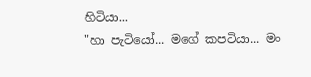හිටියා...
"හා පැටියෝ... මගේ කපටියා... මං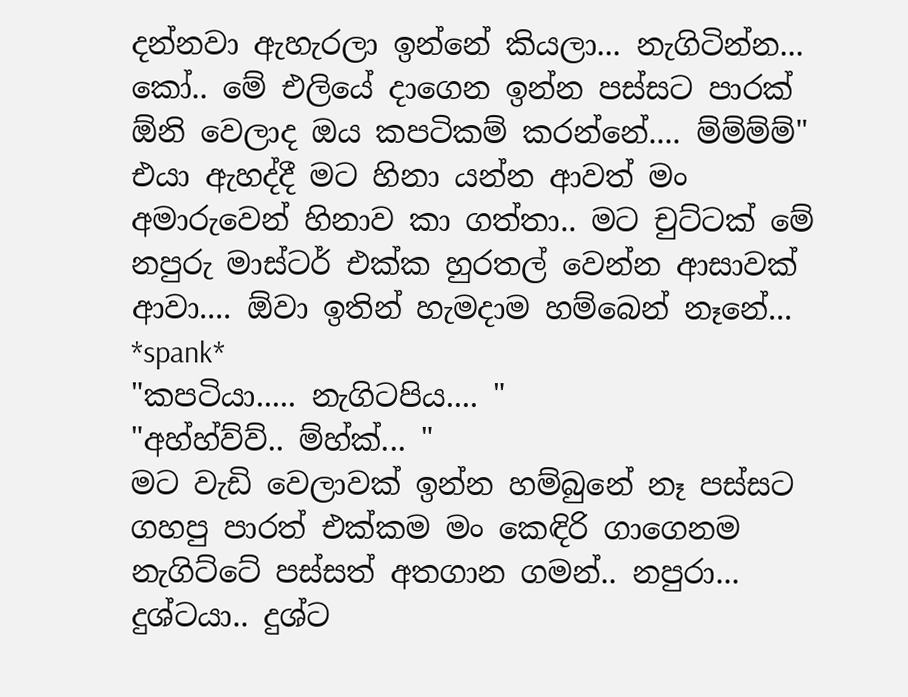දන්නවා ඇහැරලා ඉන්නේ කියලා... නැගිටින්න... කෝ.. මේ එලියේ දාගෙන ඉන්න පස්සට පාරක් ඕනි වෙලාද ඔය කපටිකම් කරන්නේ.... ම්ම්ම්ම්"
එයා ඇහද්දී මට හිනා යන්න ආවත් මං අමාරුවෙන් හිනාව කා ගත්තා.. මට චුට්ටක් මේ නපුරු මාස්ටර් එක්ක හුරතල් වෙන්න ආසාවක් ආවා.... ඕවා ඉතින් හැමදාම හම්බෙන් නෑනේ...
*spank*
"කපටියා..... නැගිටපිය.... "
"අහ්හ්ව්ව්.. ම්හ්ක්... "
මට වැඩි වෙලාවක් ඉන්න හම්බුනේ නෑ පස්සට ගහපු පාරත් එක්කම මං කෙඳිරි ගාගෙනම නැගිට්ටේ පස්සත් අතගාන ගමන්.. නපුරා... දුශ්ටයා.. දුශ්ට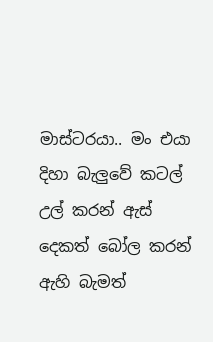මාස්ටරයා.. මං එයා දිහා බැලුවේ කටල් උල් කරන් ඇස් දෙකත් බෝල කරන් ඇහි බැමත්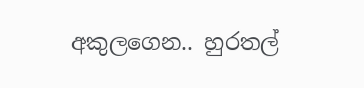අකුලගෙන.. හුරතල්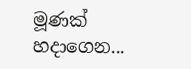මූණක් හදාගෙන...